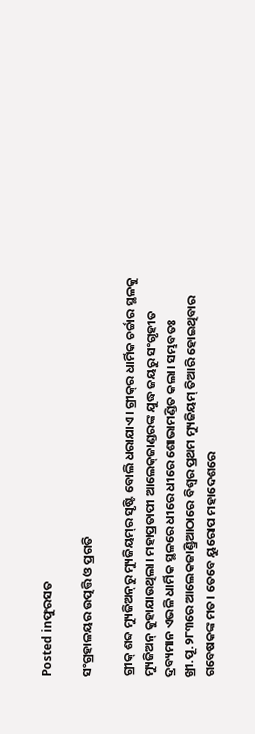Posted inଫୁରସତ

ସଂଗ୍ରହାଳୟର ଉତ୍ପତ୍ତି ଓ ପ୍ରଗତି

ଗ୍ରୀକ୍‌ ଶବ୍ଦ ମ୍ୟୁଜିଅନ୍‌ରୁ ମ୍ୟୁଜିୟମ୍‌ର ସୃଷ୍ଟି ବୋଲି ଧରାଯାଏ। ଗ୍ରୀକ୍‌ର ଧାର୍ମିକ ଚର୍ଚ୍ଚାର ସ୍ଥଳକୁ ମ୍ୟୁଜିଅନ୍‌ କୁହାଯାଉଥିଲା। ମହାପ୍ରତାପୀ ଆଲେକ୍‌ଜାଣ୍ଡରଙ୍କ ଯୁଦ୍ଧ ଜୟରୁ ସଂଗୃହୀତ ଦ୍ରବ୍ୟମାନ ଏଭଳି ଧାର୍ମିକ ସ୍ଥଳରେ ଧୀରେ ଧୀରେ ଶୋଭାମଣ୍ଡିତ କଲା। ସମ୍ଭବତଃ ଖ୍ରୀ.ପୂ.୨୮୩ରେ ଆଲେକଜାଣ୍ଡ୍ରିଆଠାରେ ବିଶ୍ୱର ପ୍ରଥମ ମ୍ୟୁଜିୟମ୍‌ ତିଆରି ହୋଇଥିବାର ଗବେଷକଙ୍କ ମତ। ତେବେ ୟୁରୋପ ମହାଦେଶରେ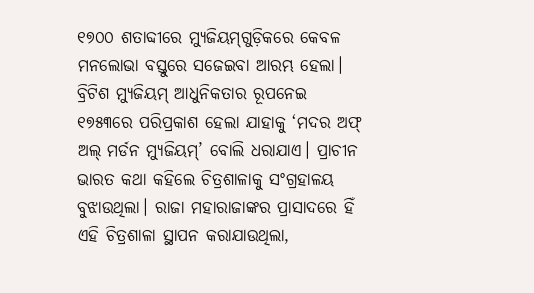୧୭୦୦ ଶତାବ୍ଦୀରେ ମ୍ୟୁଜିୟମ୍‌ଗୁଡ଼ିକରେ କେବଳ ମନଲୋଭା ବସ୍ତୁରେ ସଜେଇବା ଆରମ୍ଭ ହେଲା। ବ୍ରିଟିଶ ମ୍ୟୁଜିୟମ୍‌ ଆଧୁନିକତାର ରୂପନେଇ ୧୭୫୩ରେ ପରିପ୍ରକାଶ ହେଲା ଯାହାକୁ ‘ମଦର ଅଫ୍‌ ଅଲ୍‌ ମର୍ଡନ ମ୍ୟୁଜିୟମ୍‌’ ବୋଲି ଧରାଯାଏ। ପ୍ରାଚୀନ ଭାରତ କଥା କହିଲେ ଚିତ୍ରଶାଳାକୁ ସଂଗ୍ରହାଳୟ ବୁଝାଉଥିଲା। ରାଜା ମହାରାଜାଙ୍କର ପ୍ରାସାଦରେ ହିଁ ଏହି ଚିତ୍ରଶାଳା ସ୍ଥାପନ କରାଯାଉଥିଲା,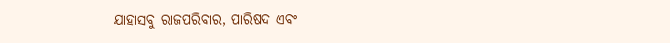ଯାହାସବୁ ରାଜପରିବାର, ପାରିଷଦ ଏବଂ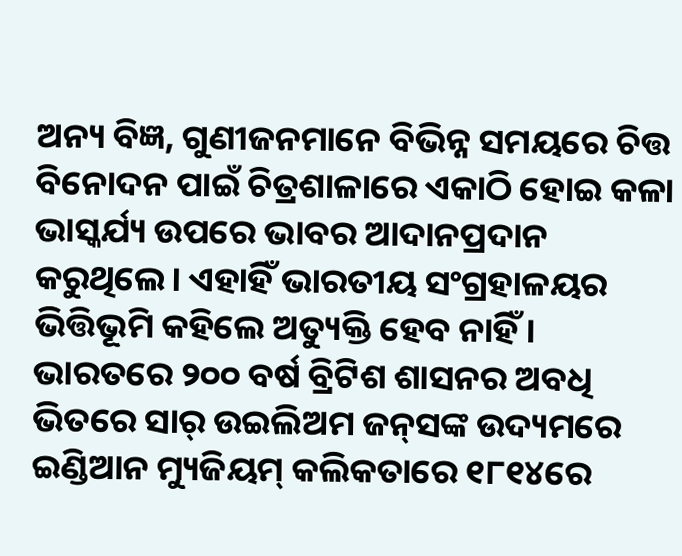ଅନ୍ୟ ବିଜ୍ଞ, ଗୁଣୀଜନମାନେ ବିଭିନ୍ନ ସମୟରେ ଚିତ୍ତ ବିନୋଦନ ପାଇଁ ଚିତ୍ରଶାଳାରେ ଏକାଠି ହୋଇ କଳା ଭାସ୍କର୍ଯ୍ୟ ଉପରେ ଭାବର ଆଦାନପ୍ରଦାନ କରୁଥିଲେ। ଏହାହିଁ ଭାରତୀୟ ସଂଗ୍ରହାଳୟର ଭିତ୍ତିଭୂମି କହିଲେ ଅତ୍ୟୁକ୍ତି ହେବ ନାହିଁ। ଭାରତରେ ୨୦୦ ବର୍ଷ ବ୍ରିଟିଶ ଶାସନର ଅବଧି ଭିତରେ ସାର୍‌ ଉଇଲିଅମ ଜନ୍‌ସଙ୍କ ଉଦ୍ୟମରେ ଇଣ୍ଡିଆନ ମ୍ୟୁଜିୟମ୍‌ କଲିକତାରେ ୧୮୧୪ରେ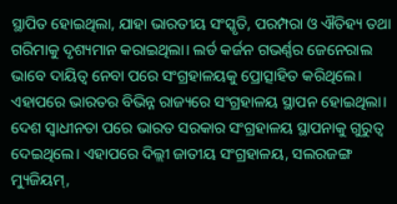ସ୍ଥାପିତ ହୋଇଥିଲା, ଯାହା ଭାରତୀୟ ସଂସ୍କୃତି, ପରମ୍ପରା ଓ ଐତିହ୍ୟ ତଥା ଗରିମାକୁ ଦୃଶ୍ୟମାନ କରାଇଥିଲା। ଲର୍ଡ କର୍ଜନ ଗଭର୍ଣ୍ଣର ଜେନେରାଲ ଭାବେ ଦାୟିତ୍ୱ ନେବା ପରେ ସଂଗ୍ରହାଳୟକୁ ପ୍ରୋତ୍ସାହିତ କରିଥିଲେ। ଏହାପରେ ଭାରତର ବିଭିନ୍ନ ରାଜ୍ୟରେ ସଂଗ୍ରହାଳୟ ସ୍ଥାପନ ହୋଇଥିଲା। ଦେଶ ସ୍ବାଧୀନତା ପରେ ଭାରତ ସରକାର ସଂଗ୍ରହାଳୟ ସ୍ଥାପନାକୁ ଗୁରୁତ୍ୱ ଦେଇଥିଲେ। ଏହାପରେ ଦିଲ୍ଲୀ ଜାତୀୟ ସଂଗ୍ରହାଳୟ, ସଲରଜଙ୍ଗ ମ୍ୟୁଜିୟମ୍‌,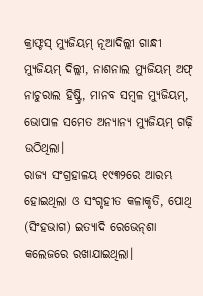କ୍ରାଫ୍ଟସ୍‌ ମ୍ୟୁଜିୟମ୍‌ ନୂଆଦିଲ୍ଲୀ ଗାନ୍ଧୀ ମ୍ୟୁଜିୟମ୍‌ ଦିଲ୍ଲୀ, ନାଶନାଲ ମ୍ୟୁଜିୟମ୍‌ ଅଫ୍‌ ନାଚୁରାଲ ହିଷ୍ଟ୍ରି, ମାନବ ସମ୍ବଳ ମ୍ୟୁଜିୟମ୍‌, ଭୋପାଳ ସମେତ ଅନ୍ୟାନ୍ୟ ମ୍ୟୁଜିୟମ୍‌ ଗଢ଼ି ଉଠିଥିଲା।
ରାଜ୍ୟ ସଂଗ୍ରହାଳୟ ୧୯୩୨ରେ ଆରମ୍ଭ ହୋଇଥିଲା ଓ ସଂଗୃହୀତ କଳାକୃତି, ପୋଥି (ସିଂହଭାଗ) ଇତ୍ୟାଦି ରେଭେନ୍‌ଶା କଲେଜରେ ରଖାଯାଇଥିଲା।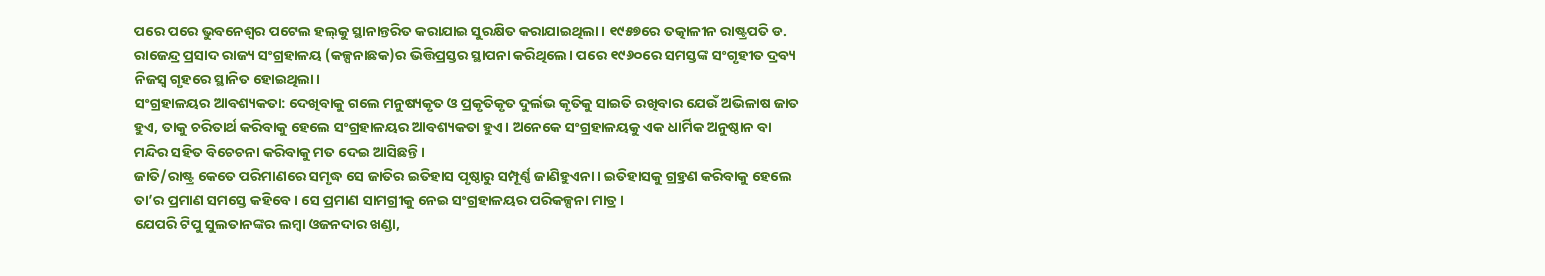ପରେ ପରେ ଭୁବନେଶ୍ୱର ପଟେଲ ହଲ୍‌କୁ ସ୍ଥାନାନ୍ତରିତ କରାଯାଇ ସୁରକ୍ଷିତ କରାଯାଇଥିଲା। ୧୯୫୭ରେ ତତ୍କାଳୀନ ରାଷ୍ଟ୍ରପତି ଡ. ରାଜେନ୍ଦ୍ର ପ୍ରସାଦ ରାଜ୍ୟ ସଂଗ୍ରହାଳୟ (କଳ୍ପନାଛକ)ର ଭିତ୍ତିପ୍ରସ୍ତର ସ୍ଥାପନା କରିଥିଲେ। ପରେ ୧୯୬୦ରେ ସମସ୍ତଙ୍କ ସଂଗୃହୀତ ଦ୍ରବ୍ୟ ନିଜସ୍ବ ଗୃହରେ ସ୍ଥାନିତ ହୋଇଥିଲା।
ସଂଗ୍ରହାଳୟର ଆବଶ୍ୟକତା: ଦେଖିବାକୁ ଗଲେ ମନୁଷ୍ୟକୃତ ଓ ପ୍ରକୃତିକୃତ ଦୁର୍ଲଭ କୃତିକୁ ସାଇତି ରଖିବାର ଯେଉଁ ଅଭିଳାଷ ଜାତ ହୁଏ, ତାକୁ ଚରିତାର୍ଥ କରିବାକୁ ହେଲେ ସଂଗ୍ରହାଳୟର ଆବଶ୍ୟକତା ହୁଏ। ଅନେକେ ସଂଗ୍ରହାଳୟକୁ ଏକ ଧାର୍ମିକ ଅନୁଷ୍ଠାନ ବା ମନ୍ଦିର ସହିତ ବିଚେଚନା କରିବାକୁ ମତ ଦେଇ ଆସିଛନ୍ତି।
ଜାତି/ରାଷ୍ଟ୍ର କେତେ ପରିମାଣରେ ସମୃଦ୍ଧ ସେ ଜାତିର ଇତିହାସ ପୃଷ୍ଠାରୁ ସମ୍ପୂର୍ଣ୍ଣ ଜାଣିହୁଏନା। ଇତିହାସକୁ ଗ୍ର୍ରହଣ କରିବାକୁ ହେଲେ ତା’ର ପ୍ରମାଣ ସମସ୍ତେ କହିବେ। ସେ ପ୍ରମାଣ ସାମଗ୍ରୀକୁ ନେଇ ସଂଗ୍ରହାଳୟର ପରିକଳ୍ପନା ମାତ୍ର।
ଯେପରି ଟିପୁ ସୁଲତାନଙ୍କର ଲମ୍ବା ଓଜନଦାର ଖଣ୍ଡା,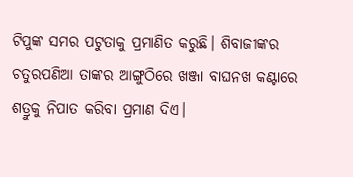ଟିପୁଙ୍କ ସମର ପଟୁତାକୁ ପ୍ରମାଣିତ କରୁଛି। ଶିବାଜୀଙ୍କର ଚତୁରପଣିଆ ତାଙ୍କର ଆଙ୍ଗୁଠିରେ ଖଞ୍ଜା ବାଘନଖ କଣ୍ଟାରେ ଶତ୍ରୁକୁ ନିପାତ କରିବା ପ୍ରମାଣ ଦିଏ।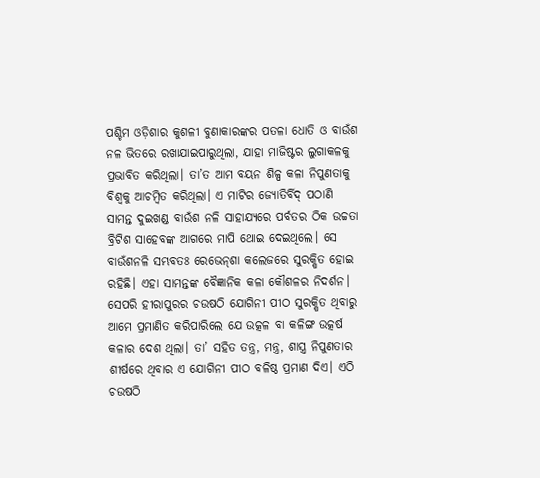ପଶ୍ଚିମ ଓଡ଼ିଶାର କୁଶଳୀ ବୁଣାକାରଙ୍କର ପତଳା ଧୋତି ଓ ବାଉଁଶ ନଳ ଭିତରେ ରଖାଯାଇପାରୁଥିଲା, ଯାହା ମାଜିଷ୍ଟର ଲୁଗାକଳକୁ ପ୍ରଭାବିତ କରିଥିଲା। ତା’ତ ଆମ ବୟନ ଶିଳ୍ପ କଳା ନିପୁଣତାକୁ ବିଶ୍ୱକୁ ଆଚମ୍ବିତ କରିଥିଲା। ଏ ମାଟିର ଜ୍ୟୋତିର୍ବିଦ୍‌ ପଠାଣି ସାମନ୍ତ ଦୁଇଖଣ୍ଡ ବାଉଁଶ ନଳି ସାହାଯ୍ୟରେ ପର୍ବତର ଠିକ ଉଚ୍ଚତା ବ୍ରିଟିଶ ସାହେବଙ୍କ ଆଗରେ ମାପି ଥୋଇ ଦେଇଥିଲେ। ସେ ବାଉଁଶନଳି ସମ୍ଭବତଃ ରେଭେନ୍‌ଶା କଲେଜରେ ସୁରକ୍ଷିତ ହୋଇ ରହିଛି। ଏହା ସାମନ୍ତଙ୍କ ବୈଜ୍ଞାନିକ କଳା କୌଶଳର ନିଦର୍ଶନ। ସେପରି ହୀରାପୁରର ଚଉଷଠି ଯୋଗିନୀ ପୀଠ ସୁରକ୍ଷିତ ଥିବାରୁ ଆମେ ପ୍ରମାଣିତ କରିପାରିଲେ ଯେ ଉତ୍କଳ ବା କଳିଙ୍ଗ ଉତ୍କର୍ଷ କଳାର ଦେଶ ଥିଲା। ତା’ ସହିତ ତନ୍ତ୍ର, ମନ୍ତ୍ର, ଶାସ୍ତ୍ର ନିପୁଣତାର ଶୀର୍ଷରେ ଥିବାର ଏ ଯୋଗିନୀ ପୀଠ ବଳିଷ୍ଠ ପ୍ରମାଣ ଦିଏ। ଏଠି ଚଉଷଠି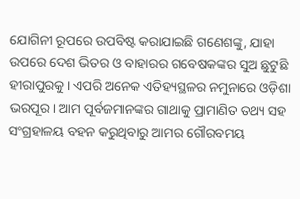ଯୋଗିନୀ ରୂପରେ ଉପବିଷ୍ଟ କରାଯାଇଛି ଗଣେଶଙ୍କୁ, ଯାହା ଉପରେ ଦେଶ ଭିତର ଓ ବାହାରର ଗବେଷକଙ୍କର ସୁଅ ଛୁଟୁଛି ହୀରାପୁରକୁ। ଏପରି ଅନେକ ଏତିହ୍ୟସ୍ଥଳର ନମୁନାରେ ଓଡ଼ିଶା ଭରପୂର। ଆମ ପୂର୍ବଜମାନଙ୍କର ଗାଥାକୁ ପ୍ରାମାଣିତ ତଥ୍ୟ ସହ ସଂଗ୍ରହାଳୟ ବହନ କରୁଥିବାରୁ ଆମର ଗୌରବମୟ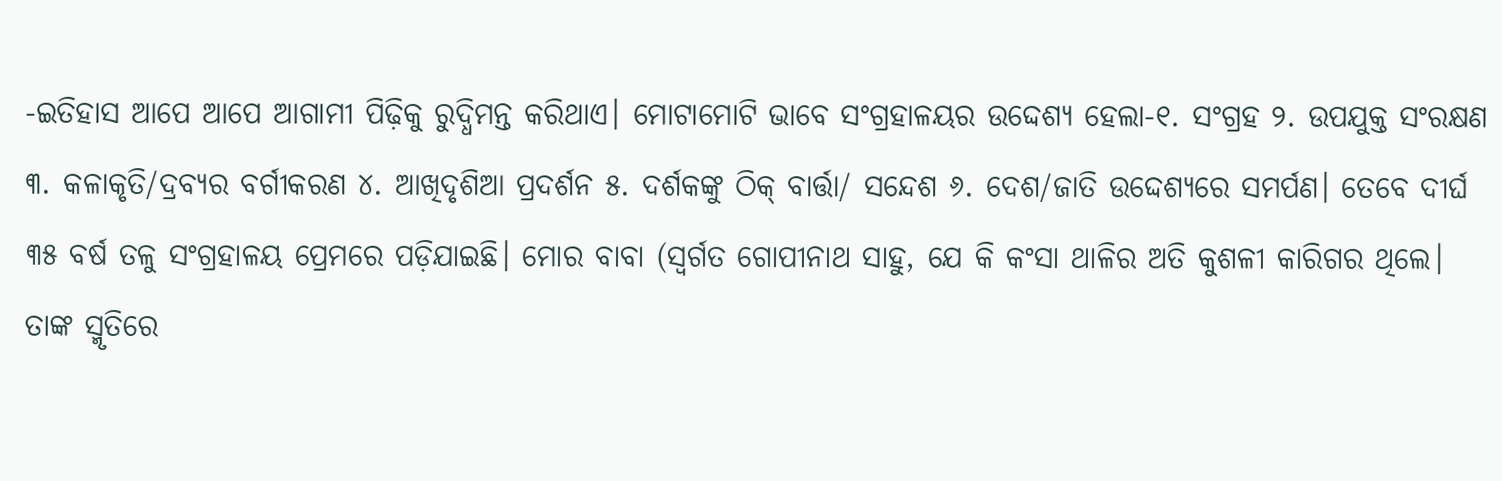-ଇତିହାସ ଆପେ ଆପେ ଆଗାମୀ ପିଢ଼ିକୁ ରୁଦ୍ଧିମନ୍ତ କରିଥାଏ। ମୋଟାମୋଟି ଭାବେ ସଂଗ୍ରହାଳୟର ଉଦ୍ଦେଶ୍ୟ ହେଲା-୧. ସଂଗ୍ରହ ୨. ଉପଯୁକ୍ତ ସଂରକ୍ଷଣ ୩. କଳାକୃତି/ଦ୍ରବ୍ୟର ବର୍ଗୀକରଣ ୪. ଆଖିଦୃଶିଆ ପ୍ରଦର୍ଶନ ୫. ଦର୍ଶକଙ୍କୁ ଠିକ୍‌ ବାର୍ତ୍ତା/ ସନ୍ଦେଶ ୬. ଦେଶ/ଜାତି ଉଦ୍ଦେଶ୍ୟରେ ସମର୍ପଣ। ତେବେ ଦୀର୍ଘ ୩୫ ବର୍ଷ ତଳୁ ସଂଗ୍ରହାଳୟ ପ୍ରେମରେ ପଡ଼ିଯାଇଛି। ମୋର ବାବା (ସ୍ବର୍ଗତ ଗୋପୀନାଥ ସାହୁ, ଯେ କି କଂସା ଥାଳିର ଅତି କୁଶଳୀ କାରିଗର ଥିଲେ। ତାଙ୍କ ସ୍ମୃତିରେ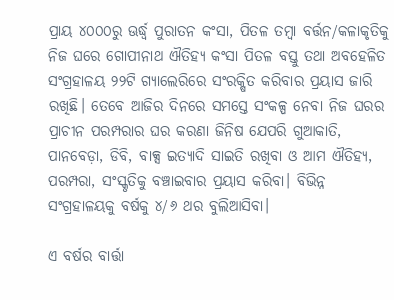ପ୍ରାୟ ୪୦୦୦ରୁ ଊର୍ଦ୍ଧ୍ୱ ପୁରାତନ କଂସା, ପିତଳ ତମ୍ବା ବର୍ତ୍ତନ/କଳାକୃତିକୁ ନିଜ ଘରେ ଗୋପୀନାଥ ଐତିହ୍ୟ କଂସା ପିତଳ ବସ୍ତୁ ତଥା ଅବହେଳିତ ସଂଗ୍ରହାଳୟ ୨୨ଟି ଗ୍ୟାଲେରିରେ ସଂରକ୍ଷିତ କରିବାର ପ୍ରୟାସ ଜାରି ରଖିଛି। ତେବେ ଆଜିର ଦିନରେ ସମସ୍ତେ ସଂକଳ୍ପ ନେବା ନିଜ ଘରର ପ୍ରାଚୀନ ପରମ୍ପରାର ଘର କରଣା ଜିନିଷ ଯେପରି ଗୁଆକାତି, ପାନବେଡ଼ା, ଡିବି, ବାକ୍ସ ଇତ୍ୟାଦି ସାଇତି ରଖିବା ଓ ଆମ ଐତିହ୍ୟ, ପରମ୍ପରା, ସଂସ୍କୃତିକୁ ବଞ୍ଚାଇବାର ପ୍ରୟାସ କରିବା। ବିଭିନ୍ନ ସଂଗ୍ରହାଳୟକୁ ବର୍ଷକୁ ୪/୬ ଥର ବୁଲିଆସିବା।

ଏ ବର୍ଷର ବାର୍ତ୍ତା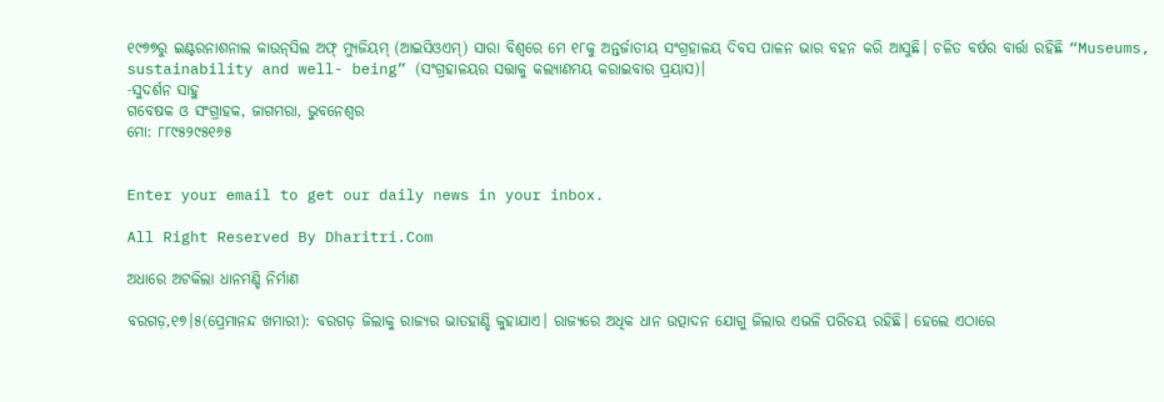୧୯୭୭ରୁ ଇଣ୍ଟରନାଶନାଲ କାଉନ୍‌ସିଲ ଅଫ୍‌ ମ୍ୟୁଜିୟମ୍‌ (ଆଇସିଓଏମ୍‌) ସାରା ବିଶ୍ୱରେ ମେ ୧୮କୁ ଅନ୍ତର୍ଜାତୀୟ ସଂଗ୍ରହାଳୟ ଦିବସ ପାଳନ ଭାର ବହନ କରି ଆସୁଛି। ଚଳିତ ବର୍ଷର ବାର୍ତ୍ତା ରହିଛି “Museums, sustainability and well- being” (ସଂଗ୍ରହାଳୟର ସତ୍ତାକୁ କଲ୍ୟାଣମୟ କରାଇବାର ପ୍ରୟାସ)।
-ସୁଦର୍ଶନ ସାହୁ
ଗବେଷକ ଓ ସଂଗ୍ରାହକ, ଜାଗମରା, ଭୁବନେଶ୍ୱର
ମୋ: ୮୮୯୫୨୯୫୧୬୫


Enter your email to get our daily news in your inbox.

All Right Reserved By Dharitri.Com

ଅଧାରେ ଅଟକିଲା ଧାନମଣ୍ଡି ନିର୍ମାଣ

ବରଗଡ଼,୧୭।୫(ପ୍ରେମାନନ୍ଦ ଖମାରୀ): ବରଗଡ଼ ଜିଲାକୁ ରାଜ୍ୟର ଭାତହାଣ୍ଡି କୁହାଯାଏ। ରାଜ୍ୟରେ ଅଧିକ ଧାନ ଉତ୍ପାଦନ ଯୋଗୁ ଜିଲାର ଏଭଳି ପରିଚୟ ରହିଛି। ହେଲେ ଏଠାରେ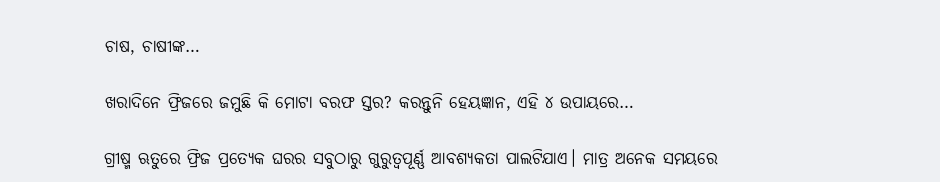ଚାଷ, ଚାଷୀଙ୍କ…

ଖରାଦିନେ ଫ୍ରିଜରେ ଜମୁଛି କି ମୋଟା ବରଫ ସ୍ତର? କରନ୍ତୁନି ହେୟଜ୍ଞାନ, ଏହି ୪ ଉପାୟରେ…

ଗ୍ରୀଷ୍ମ ଋତୁରେ ଫ୍ରିଜ ପ୍ରତ୍ୟେକ ଘରର ସବୁଠାରୁ ଗୁରୁତ୍ୱପୂର୍ଣ୍ଣ ଆବଶ୍ୟକତା ପାଲଟିଯାଏ। ମାତ୍ର ଅନେକ ସମୟରେ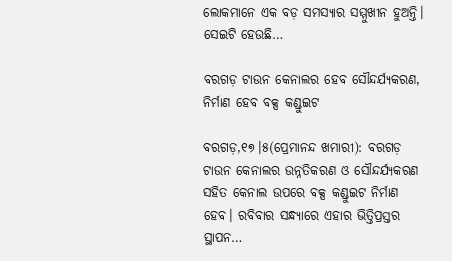ଲୋକମାନେ ଏକ ବଡ଼ ସମସ୍ୟାର ସମ୍ମୁଖୀନ ହୁଅନ୍ତି। ସେଇଟି ହେଉଛି…

ବରଗଡ଼ ଟାଉନ କେନାଲର ହେବ ସୌନ୍ଦର୍ଯ୍ୟକରଣ, ନିର୍ମାଣ ହେବ ବକ୍ସ କଣ୍ଡୁଇଟ

ବରଗଡ଼,୧୭।୫(ପ୍ରେମାନନ୍ଦ ଖମାରୀ): ବରଗଡ଼ ଟାଉନ କେନାଲର ଉନ୍ନତିକରଣ ଓ ସୌନ୍ଦର୍ଯ୍ୟକରଣ ସହିତ କେନାଲ ଉପରେ ବକ୍ସ କଣ୍ଡୁଇଟ ନିର୍ମାଣ ହେବ। ରବିବାର ସନ୍ଧ୍ୟାରେ ଏହାର ଭିତ୍ତିପ୍ରସ୍ତର ସ୍ଥାପନ…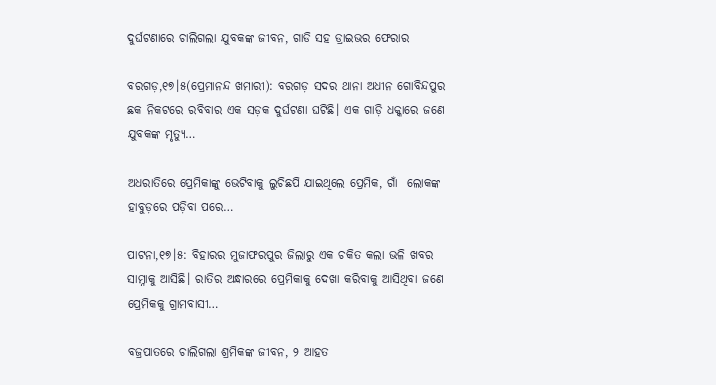ଦୁର୍ଘଟଣାରେ ଚାଲିଗଲା ଯୁବକଙ୍କ ଜୀବନ, ଗାଡି ସହ ଡ୍ରାଇଭର ଫେରାର

ବରଗଡ଼,୧୭।୫(ପ୍ରେମାନନ୍ଦ ଖମାରୀ): ବରଗଡ଼ ସଦର ଥାନା ଅଧୀନ ଗୋବିନ୍ଦପୁର ଛକ ନିକଟରେ ରବିବାର ଏକ ସଡ଼କ ଦୁର୍ଘଟଣା ଘଟିଛି। ଏକ ଗାଡ଼ି ଧକ୍କାରେ ଜଣେ ଯୁବକଙ୍କ ମୃତ୍ୟୁ…

ଅଧରାତିରେ ପ୍ରେମିକାଙ୍କୁ ଭେଟିବାକୁ ଲୁଚିଛପି ଯାଇଥିଲେ ପ୍ରେମିକ, ଗାଁ  ଲୋକଙ୍କ ହାବୁଡ଼ରେ ପଡ଼ିବା ପରେ…

ପାଟନା,୧୭।୫: ବିହାରର ମୁଜାଫରପୁର ଜିଲାରୁ ଏକ ଚକିତ କଲା ଭଳି ଖବର ସାମ୍ନାକୁ ଆସିଛି। ରାତିର ଅନ୍ଧାରରେ ପ୍ରେମିକାକୁ ଦେଖା କରିବାକୁ ଆସିଥିବା ଜଣେ ପ୍ରେମିକକୁ ଗ୍ରାମବାସୀ…

ବଜ୍ରପାତରେ ଚାଲିଗଲା ଶ୍ରମିକଙ୍କ ଜୀବନ, ୨ ଆହତ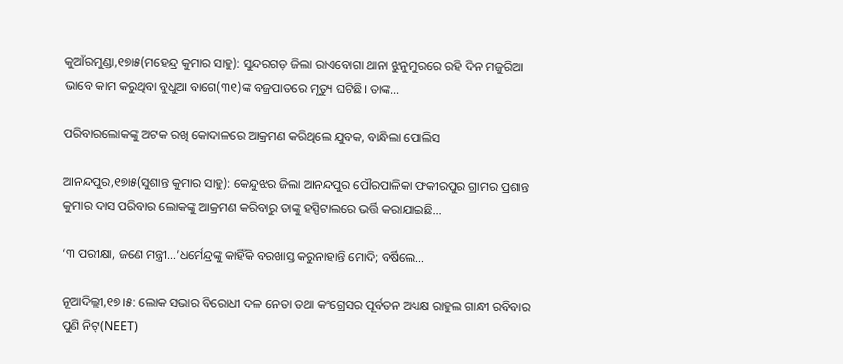କୁଆଁରମୁଣ୍ଡା,୧୭ା୫(ମହେନ୍ଦ୍ର କୁମାର ସାହୁ): ସୁନ୍ଦରଗଡ଼ ଜିଲା ରାଏବୋଗା ଥାନା ଝୁନୁମୁରରେ ରହି ଦିନ ମଜୁରିଆ ଭାବେ କାମ କରୁଥିବା ବୁଧୁଆ ବାଗେ(୩୧)ଙ୍କ ବଜ୍ରପାତରେ ମୃତ୍ୟୁ ଘଟିଛି। ତାଙ୍କ…

ପରିବାରଲୋକଙ୍କୁ ଅଟକ ରଖି କୋଦାଳରେ ଆକ୍ରମଣ କରିଥିଲେ ଯୁବକ, ବାନ୍ଧିଲା ପୋଲିସ

ଆନନ୍ଦପୁର,୧୭ା୫(ସୁଶାନ୍ତ କୁମାର ସାହୁ): କେନ୍ଦୁଝର ଜିଲା ଆନନ୍ଦପୁର ପୌରପାଳିକା ଫକୀରପୁର ଗ୍ରାମର ପ୍ରଶାନ୍ତ କୁମାର ଦାସ ପରିବାର ଲୋକଙ୍କୁ ଆକ୍ରମଣ କରିବାରୁ ତାଙ୍କୁ ହସ୍ପିଟାଲରେ ଭର୍ତ୍ତି କରାଯାଇଛି…

‘୩ ପରୀକ୍ଷା, ଜଣେ ମନ୍ତ୍ରୀ…’ଧର୍ମେନ୍ଦ୍ରଙ୍କୁ କାହିଁକି ବରଖାସ୍ତ କରୁନାହାନ୍ତି ମୋଦି; ବର୍ଷିଲେ…

ନୂଆଦିଲ୍ଲୀ,୧୭।୫: ଲୋକ ସଭାର ବିରୋଧୀ ଦଳ ନେତା ତଥା କଂଗ୍ରେସର ପୂର୍ବତନ ଅଧ୍ୟକ୍ଷ ରାହୁଲ ଗାନ୍ଧୀ ରବିବାର  ପୁଣି ନିଟ୍‌(NEET)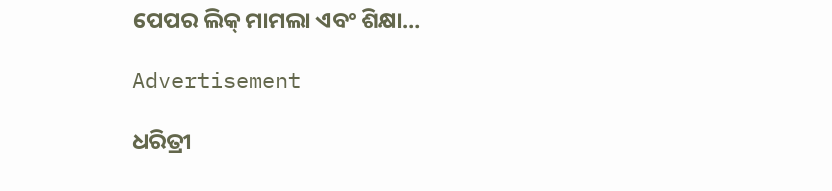ପେପର ଲିକ୍‌ ମାମଲା ଏବଂ ଶିକ୍ଷା…

Advertisement

ଧରିତ୍ରୀ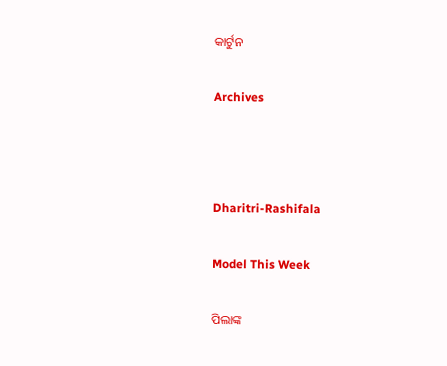କାର୍ଟୁନ

Archives



Dharitri-Rashifala

Model This Week

ପିଲାଙ୍କ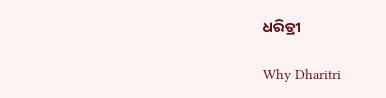ଧରିତ୍ରୀ

Why Dharitri